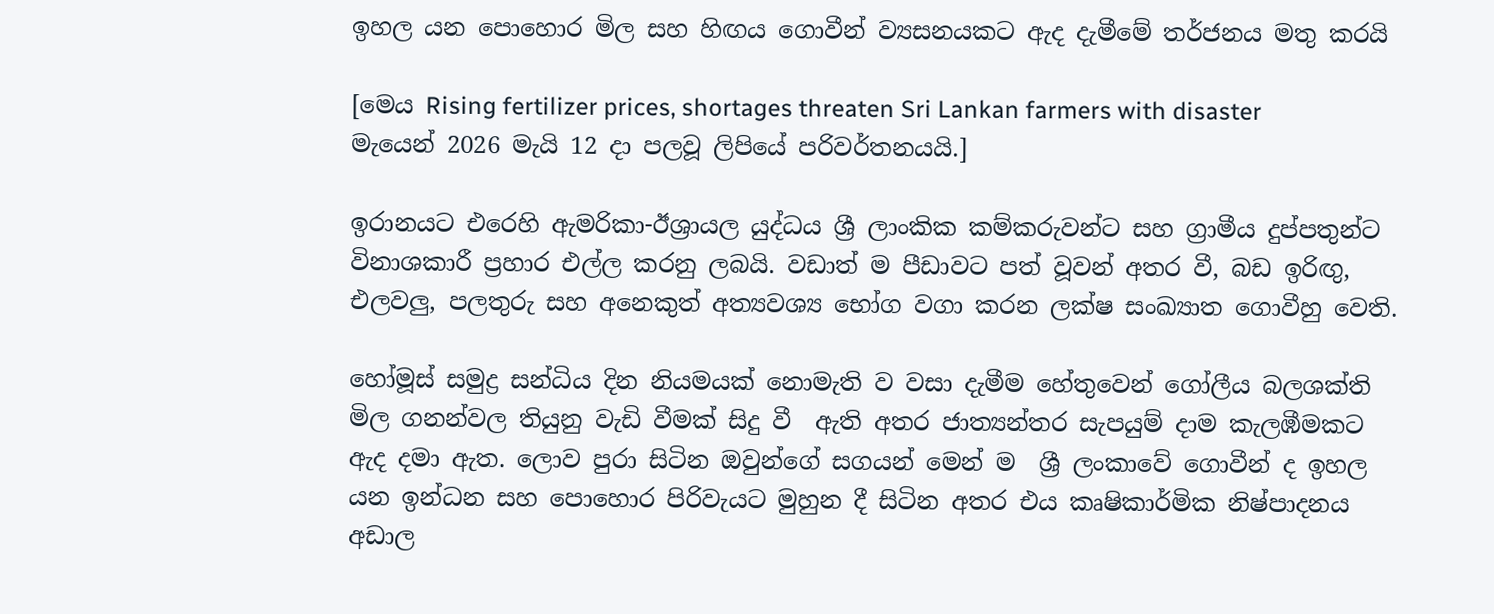ඉහල යන පොහොර මිල සහ හිඟය ගොවීන් ව්‍යසනයකට ඇද දැමීමේ තර්ජනය මතු කරයි

[මෙය Rising fertilizer prices, shortages threaten Sri Lankan farmers with disaster මැයෙන් 2026 මැයි 12 දා පලවූ ලිපියේ පරිවර්තනයයි.]

ඉරානයට එරෙහි ඇමරිකා-ඊශ්‍රායල යුද්ධය ශ්‍රී ලාංකික කම්කරුවන්ට සහ ග්‍රාමීය දුප්පතුන්ට විනාශකාරී ප්‍රහාර එල්ල කරනු ලබයි. වඩාත් ම පීඩාවට පත් වූවන් අතර වී, බඩ ඉරිඟු, එලවලු, පලතුරු සහ අනෙකුත් අත්‍යවශ්‍ය භෝග වගා කරන ලක්ෂ සංඛ්‍යාත ගොවීහු වෙති.

හෝමූස් සමුද්‍ර සන්ධිය දින නියමයක් නොමැති ව වසා දැමීම හේතුවෙන් ගෝලීය බලශක්ති මිල ගනන්වල තියුනු වැඩි වීමක් සිදු වී  ඇති අතර ජාත්‍යන්තර සැපයුම් දාම කැලඹීමකට ඇද දමා ඇත. ලොව පුරා සිටින ඔවුන්ගේ සගයන් මෙන් ම  ශ්‍රී ලංකාවේ ගොවීන් ද ඉහල යන ඉන්ධන සහ පොහොර පිරිවැයට මුහුන දී සිටින අතර එය කෘෂිකාර්මික නිෂ්පාදනය අඩාල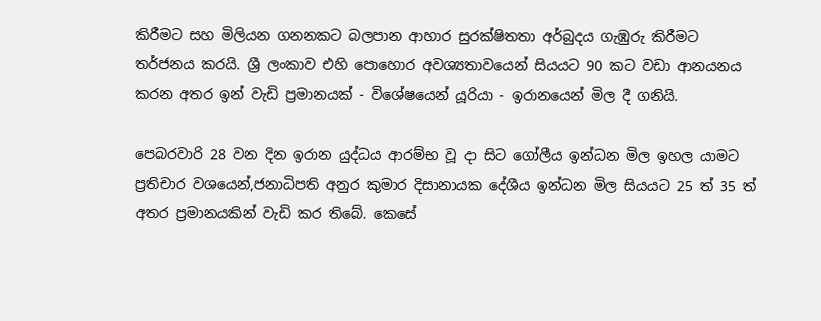කිරීමට සහ මිලියන ගනනකට බලපාන ආහාර සුරක්ෂිතතා අර්බුදය ගැඹුරු කිරීමට තර්ජනය කරයි. ශ්‍රී ලංකාව එහි පොහොර අවශ්‍යතාවයෙන් සියයට 90 කට වඩා ආනයනය කරන අතර ඉන් වැඩි ප්‍රමානයක් - විශේෂයෙන් යූරියා - ඉරානයෙන් මිල දී ගනියි.

පෙබරවාරි 28 වන දින ඉරාන යුද්ධය ආරම්භ වූ දා සිට ගෝලීය ඉන්ධන මිල ඉහල යාමට ප්‍රතිචාර වශයෙන්,ජනාධිපති අනුර කුමාර දිසානායක දේශීය ඉන්ධන මිල සියයට 25 ත් 35 ත් අතර ප්‍රමානයකින් වැඩි කර තිබේ. කෙසේ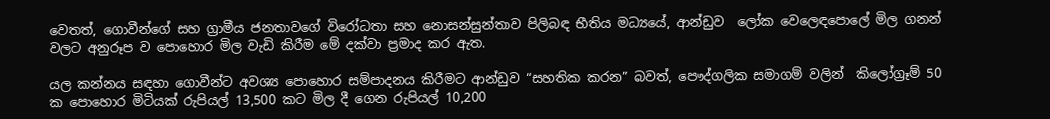වෙතත්, ගොවීන්ගේ සහ ග්‍රාමීය ජනතාවගේ විරෝධතා සහ නොසන්සුන්තාව පිලිබඳ භීතිය මධ්‍යයේ, ආන්ඩුව  ලෝක වෙලෙඳපොලේ මිල ගනන් වලට අනුරූප ව පොහොර මිල වැඩි කිරීම මේ දක්වා ප්‍රමාද කර ඇත.

යල කන්නය සඳහා ගොවීන්ට අවශ්‍ය පොහොර සම්පාදනය කිරීමට ආන්ඩුව “සහතික කරන” බවත්, පෞද්ගලික සමාගම් වලින්  කිලෝග්‍රෑම් 50 ක පොහොර මිටියක් රුපියල් 13,500 කට මිල දී ගෙන රුපියල් 10,200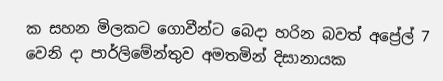ක සහන මිලකට ගොවීන්ට බෙදා හරින බවත් අප්‍රේල් 7 වෙනි දා පාර්ලිමේන්තුව අමතමින් දිසානායක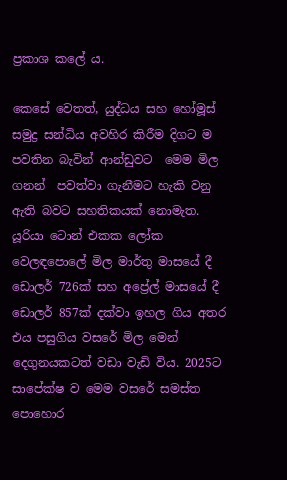ප්‍රකාශ කලේ ය.

කෙසේ වෙතත්, යුද්ධය සහ හෝමූස් සමුද්‍ර සන්ධිය අවහිර කිරීම දිගට ම පවතින බැවින් ආන්ඩුවට  මෙම මිල ගනන්  පවත්වා ගැනීමට හැකි වනු ඇති බවට සහතිකයක් නොමැත. යූරියා ටොන් එකක ලෝක වෙලඳපොලේ මිල මාර්තු මාසයේ දී ඩොලර් 726ක් සහ අප්‍රේල් මාසයේ දී ඩොලර් 857ක් දක්වා ඉහල ගිය අතර එය පසුගිය වසරේ මිල මෙන් දෙගුනයකටත් වඩා වැඩි විය. 2025ට සාපේක්ෂ ව මෙම වසරේ සමස්ත පොහොර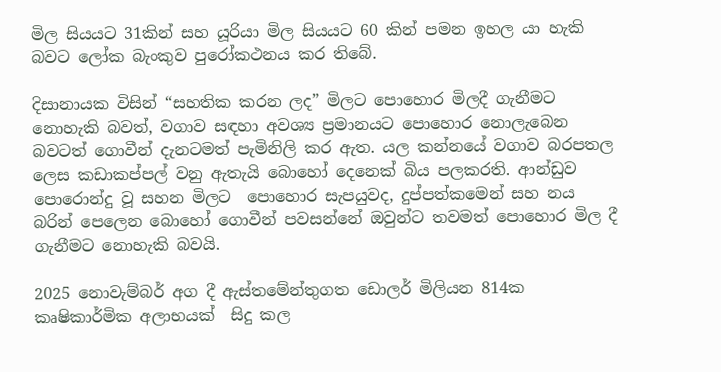මිල සියයට 31කින් සහ යූරියා මිල සියයට 60 කින් පමන ඉහල යා හැකි බවට ලෝක බැංකුව පුරෝකථනය කර තිබේ.

දිසානායක විසින් “සහතික කරන ලද” මිලට පොහොර මිලදී ගැනීමට නොහැකි බවත්, වගාව සඳහා අවශ්‍ය ප්‍රමානයට පොහොර නොලැබෙන  බවටත් ගොවීන් දැනටමත් පැමිනිලි කර ඇත. යල කන්නයේ වගාව බරපතල ලෙස කඩාකප්පල් වනු ඇතැයි බොහෝ දෙනෙක් බිය පලකරති. ආන්ඩුව  පොරොන්දු වූ සහන මිලට  පොහොර සැපයුවද, දුප්පත්කමෙන් සහ නය බරින් පෙලෙන බොහෝ ගොවීන් පවසන්නේ ඔවුන්ට තවමත් පොහොර මිල දී ගැනීමට නොහැකි බවයි.

2025 නොවැම්බර් අග දී ඇස්තමේන්තුගත ඩොලර් මිලියන 814ක කෘෂිකාර්මික අලාභයක්  සිදු කල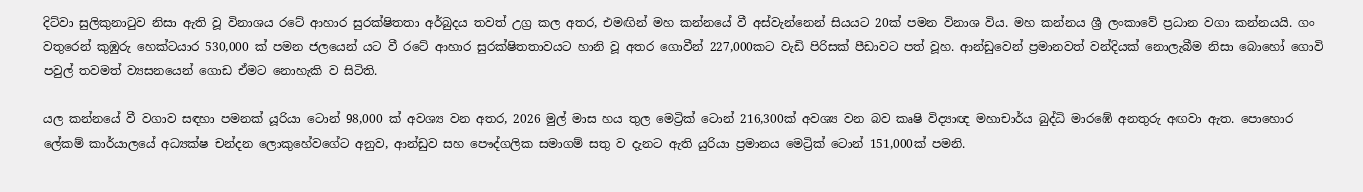දිට්වා සුලිකුනාටුව නිසා ඇති වූ විනාශය රටේ ආහාර සුරක්ෂිතතා අර්බුදය තවත් උග්‍ර කල අතර, එමඟින් මහ කන්නයේ වී අස්වැන්නෙන් සියයට 20ක් පමන විනාශ විය. මහ කන්නය ශ්‍රී ලංකාවේ ප්‍රධාන වගා කන්නයයි. ගං වතුරෙන් කුඹුරු හෙක්ටයාර 530,000 ක් පමන ජලයෙන් යට වී රටේ ආහාර සුරක්ෂිතතාවයට හානි වූ අතර ගොවීන් 227,000කට වැඩි පිරිසක් පීඩාවට පත් වූහ. ආන්ඩුවෙන් ප්‍රමානවත් වන්දියක් නොලැබීම නිසා බොහෝ ගොවි පවුල් තවමත් ව්‍යසනයෙන් ගොඩ ඒමට නොහැකි ව සිටිති.

යල කන්නයේ වී වගාව සඳහා පමනක් යූරියා ටොන් 98,000 ක් අවශ්‍ය වන අතර, 2026 මුල් මාස හය තුල මෙට්‍රික් ටොන් 216,300ක් අවශ්‍ය වන බව කෘෂි විද්‍යාඥ මහාචාර්ය බුද්ධි මාරඹේ අනතුරු අඟවා ඇත. පොහොර ලේකම් කාර්යාලයේ අධ්‍යක්ෂ චන්දන ලොකුහේවගේට අනුව, ආන්ඩුව සහ පෞද්ගලික සමාගම් සතු ව දැනට ඇති යුරියා ප්‍රමානය මෙට්‍රික් ටොන් 151,000ක් පමනි.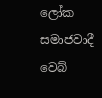ලෝක සමාජවාදී වෙබ්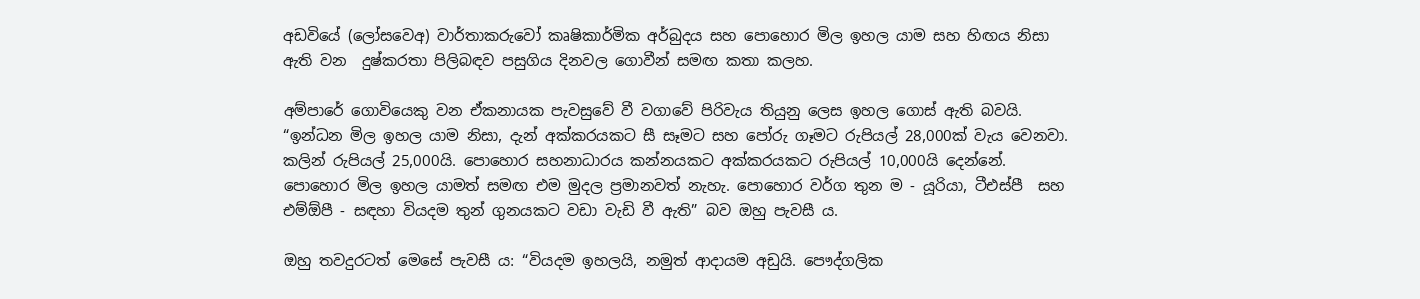අඩවියේ (ලෝසවෙඅ) වාර්තාකරුවෝ කෘෂිකාර්මික අර්බුදය සහ පොහොර මිල ඉහල යාම සහ හිඟය නිසා ඇති වන  දුෂ්කරතා පිලිබඳව පසුගිය දිනවල ගොවීන් සමඟ කතා කලහ.

අම්පාරේ ගොවියෙකු වන ඒකනායක පැවසුවේ වී වගාවේ පිරිවැය තියුනු ලෙස ඉහල ගොස් ඇති බවයි. “ඉන්ධන මිල ඉහල යාම නිසා, දැන් අක්කරයකට සී සෑමට සහ පෝරු ගෑමට රුපියල් 28,000ක් වැය වෙනවා.  කලින් රුපියල් 25,000යි. පොහොර සහනාධාරය කන්නයකට අක්කරයකට රුපියල් 10,000යි දෙන්නේ. පොහොර මිල ඉහල යාමත් සමඟ එම මුදල ප්‍රමානවත් නැහැ. පොහොර වර්ග තුන ම - යූරියා, ටීඑස්පී  සහ එම්ඕපී - සඳහා වියදම තුන් ගුනයකට වඩා වැඩි වී ඇති” බව ඔහු පැවසී ය.

ඔහු තවදුරටත් මෙසේ පැවසී ය: “වියදම ඉහලයි, නමුත් ආදායම අඩුයි. පෞද්ගලික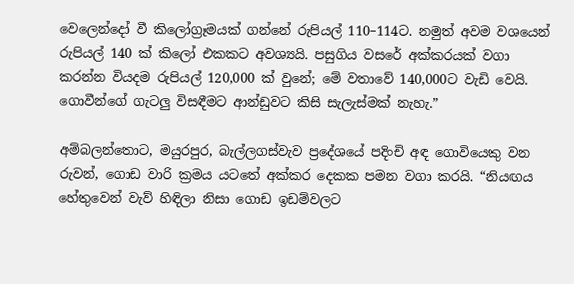වෙලෙන්දෝ වී කිලෝග්‍රෑමයක් ගන්නේ රුපියල් 110–114ට. නමුත් අවම වශයෙන් රුපියල් 140 ක් කිලෝ එකකට අවශ්‍යයි. පසුගිය වසරේ අක්කරයක් වගා කරන්න වියදම රුපියල් 120,000 ක් වුනේ; මේ වතාවේ 140,000ට වැඩි වෙයි. ගොවීන්ගේ ගැටලු විසඳීමට ආන්ඩුවට කිසි සැලැස්මක් නැහැ.”

අම්බලන්තොට, මයුරපුර, බැල්ලගස්වැව ප්‍රදේශයේ පදිංචි අඳ ගොවියෙකු වන රුවන්, ගොඩ වාරි ක්‍රමය යටතේ අක්කර දෙකක පමන වගා කරයි. “නියඟය හේතුවෙන් වැව් හිඳිලා නිසා ගොඩ ඉඩම්වලට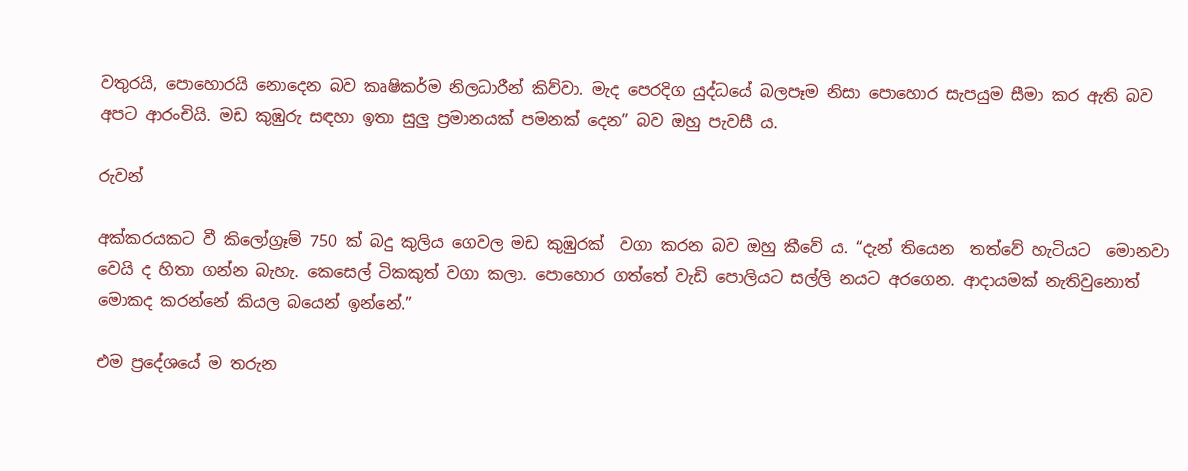වතුරයි, පොහොරයි නොදෙන බව කෘෂිකර්ම නිලධාරීන් කිව්වා. මැද පෙරදිග යුද්ධයේ බලපෑම නිසා පොහොර සැපයුම සීමා කර ඇති බව අපට ආරංචියි. මඩ කුඹුරු සඳහා ඉතා සුලු ප්‍රමානයක් පමනක් දෙන” බව ඔහු පැවසී ය.

රුවන්

අක්කරයකට වී කිලෝග්‍රෑම් 750 ක් බදු කුලිය ගෙවල මඩ කුඹුරක්  වගා කරන බව ඔහු කීවේ ය. “දැන් තියෙන  තත්වේ හැටියට  මොනවා වෙයි ද හිතා ගන්න බැහැ. කෙසෙල් ටිකකුත් වගා කලා. පොහොර ගත්තේ වැඩි පොලියට සල්ලි නයට අරගෙන. ආදායමක් නැතිවුනොත්  මොකද කරන්නේ කියල බයෙන් ඉන්නේ.”

එම ප්‍රදේශයේ ම තරුන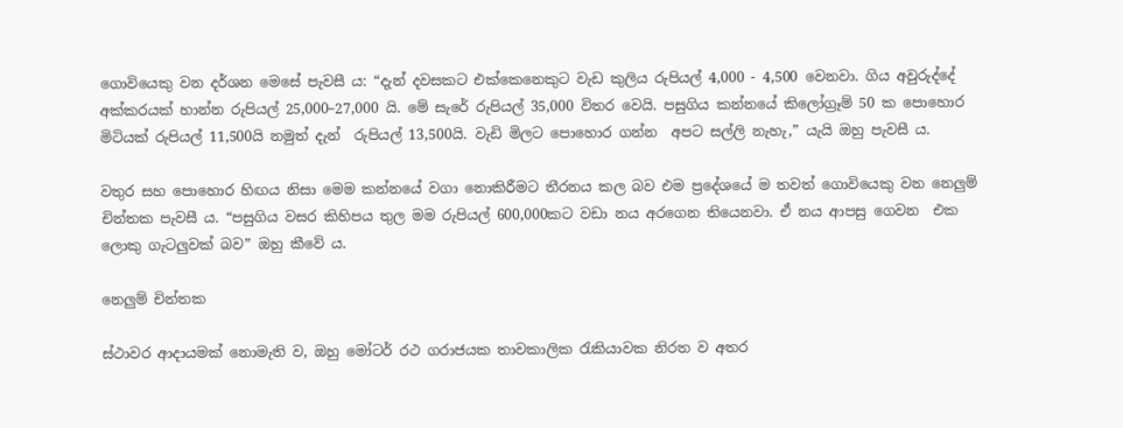ගොවියෙකු වන දර්ශන මෙසේ පැවසී ය: “දැන් දවසකට එක්කෙනෙකුට වැඩ කුලිය රුපියල් 4,000 - 4,500 වෙනවා. ගිය අවුරුද්දේ අක්කරයක් හාන්න රුපියල් 25,000–27,000 යි. මේ සැරේ රුපියල් 35,000 විතර වෙයි. පසුගිය කන්නයේ කිලෝග්‍රෑම් 50 ක පොහොර මිටියක් රුපියල් 11,500යි නමුත් දැන්  රුපියල් 13,500යි. වැඩි මිලට පොහොර ගන්න  අපට සල්ලි නැහැ,” යැයි ඔහු පැවසී ය.

වතුර සහ පොහොර හිඟය නිසා මෙම කන්නයේ වගා නොකිරීමට තීරනය කල බව එම ප්‍රදේශයේ ම තවත් ගොවියෙකු වන නෙලුම් චින්තක පැවසී ය. “පසුගිය වසර කිහිපය තුල මම රුපියල් 600,000කට වඩා නය අරගෙන තියෙනවා. ඒ නය ආපසු ගෙවන  එක ලොකු ගැටලුවක් බව” ඔහු කීවේ ය.

නෙලුම් චින්තක

ස්ථාවර ආදායමක් නොමැති ව, ඔහු මෝටර් රථ ගරාජයක තාවකාලික රැකියාවක නිරත ව අතර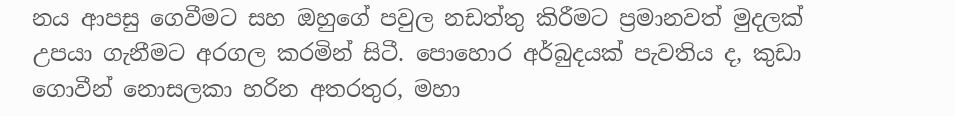නය ආපසු ගෙවීමට සහ ඔහුගේ පවුල නඩත්තු කිරීමට ප්‍රමානවත් මුදලක් උපයා ගැනීමට අරගල කරමින් සිටී. පොහොර අර්බුදයක් පැවතිය ද, කුඩා ගොවීන් නොසලකා හරින අතරතුර, මහා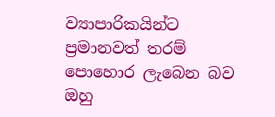ව්‍යාපාරිකයින්ට  ප්‍රමානවත් තරම් පොහොර ලැබෙන බව ඔහු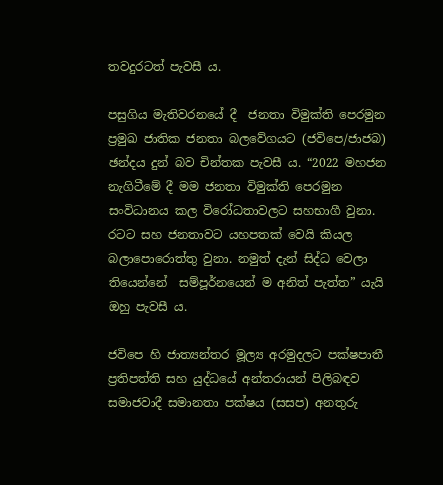තවදුරටත් පැවසී ය.

පසුගිය මැතිවරනයේ දී  ජනතා විමුක්ති පෙරමුන ප්‍රමුඛ ජාතික ජනතා බලවේගයට (ජවිපෙ/ජාජබ) ඡන්දය දුන් බව චින්තක පැවසී ය. “2022 මහජන නැගිටීමේ දී මම ජනතා විමුක්ති පෙරමුන  සංවිධානය කල විරෝධතාවලට සහභාගී වුනා. රටට සහ ජනතාවට යහපතක් වෙයි කියල බලාපොරොත්තු වුනා. නමුත් දැන් සිද්ධ වෙලා තියෙන්නේ  සම්පූර්නයෙන් ම අනිත් පැත්ත” යැයි ඔහු පැවසී ය.

ජවිපෙ හි ජාත්‍යන්තර මූල්‍ය අරමුදලට පක්ෂපාතී ප්‍රතිපත්ති සහ යුද්ධයේ අන්තරායන් පිලිබඳව සමාජවාදී සමානතා පක්ෂය (සසප) අනතුරු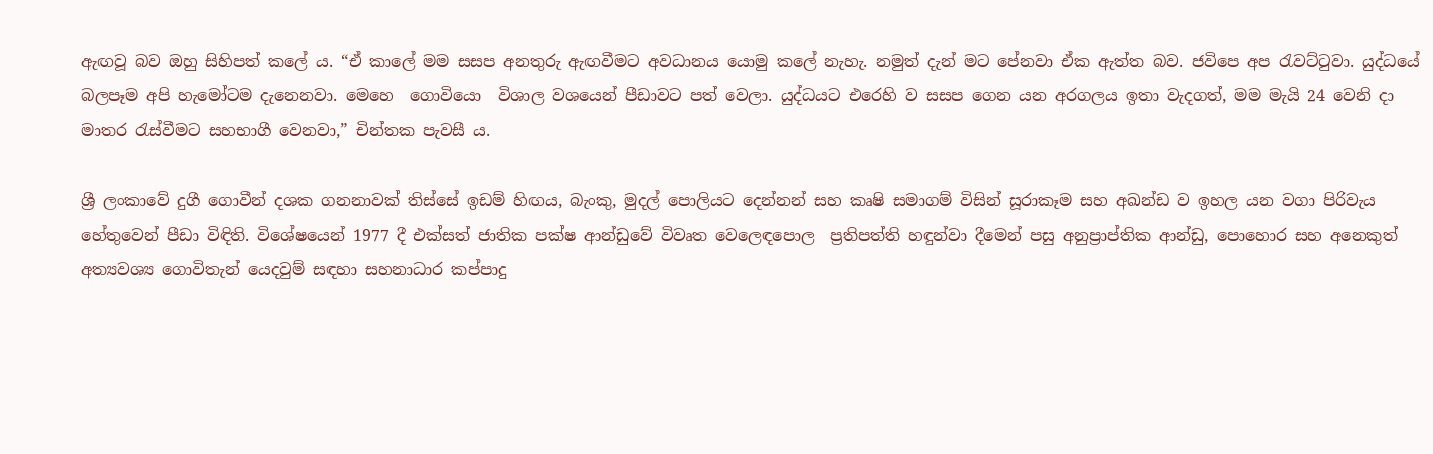ඇඟවූ බව ඔහු සිහිපත් කලේ ය. “ඒ කාලේ මම සසප අනතුරු ඇඟවීමට අවධානය යොමු කලේ නැහැ. නමුත් දැන් මට පේනවා ඒක ඇත්ත බව. ජවිපෙ අප රැවට්ටුවා. යුද්ධයේ බලපෑම අපි හැමෝටම දැනෙනවා. මෙහෙ  ගොවියො  විශාල වශයෙන් පීඩාවට පත් වෙලා. යුද්ධයට එරෙහි ව සසප ගෙන යන අරගලය ඉතා වැදගත්, මම මැයි 24 වෙනි දා මාතර රැස්වීමට සහභාගී වෙනවා,” චින්තක පැවසී ය.

ශ්‍රී ලංකාවේ දුගී ගොවීන් දශක ගනනාවක් තිස්සේ ඉඩම් හිඟය, බැංකු, මුදල් පොලියට දෙන්නන් සහ කෘෂි සමාගම් විසින් සූරාකෑම සහ අඛන්ඩ ව ඉහල යන වගා පිරිවැය හේතුවෙන් පීඩා විඳිති. විශේෂයෙන් 1977 දී එක්සත් ජාතික පක්ෂ ආන්ඩුවේ විවෘත වෙලෙඳපොල  ප්‍රතිපත්ති හඳුන්වා දීමෙන් පසු අනුප්‍රාප්තික ආන්ඩු, පොහොර සහ අනෙකුත් අත්‍යවශ්‍ය ගොවිතැන් යෙදවුම් සඳහා සහනාධාර කප්පාදු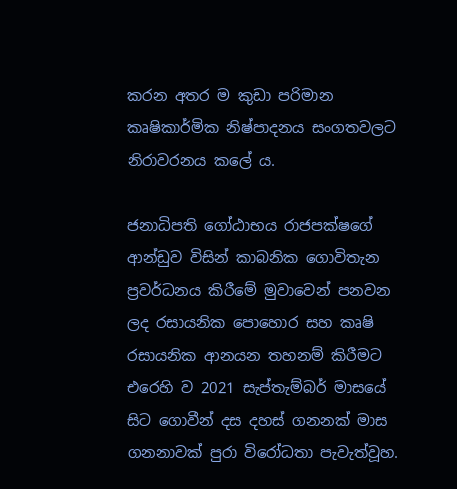කරන අතර ම කුඩා පරිමාන කෘෂිකාර්මික නිෂ්පාදනය සංගතවලට නිරාවරනය කලේ ය.

ජනාධිපති ගෝඨාභය රාජපක්ෂගේ ආන්ඩුව විසින් කාබනික ගොවිතැන ප්‍රවර්ධනය කිරීමේ මුවාවෙන් පනවන ලද රසායනික පොහොර සහ කෘෂි රසායනික ආනයන තහනම් කිරීමට එරෙහි ව 2021 සැප්තැම්බර් මාසයේ සිට ගොවීන් දස දහස් ගනනක් මාස ගනනාවක් පුරා විරෝධතා පැවැත්වූහ.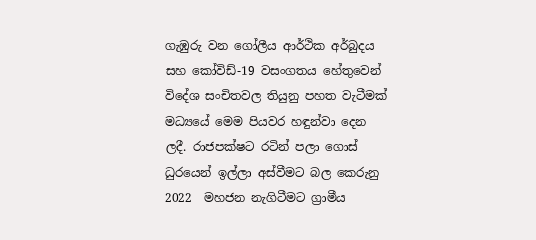ගැඹුරු වන ගෝලීය ආර්ථික අර්බුදය සහ කෝවිඩ්-19 වසංගතය හේතුවෙන් විදේශ සංචිතවල තියුනු පහත වැටීමක් මධ්‍යයේ මෙම පියවර හඳුන්වා දෙන ලදී. රාජපක්ෂට රටින් පලා ගොස් ධුරයෙන් ඉල්ලා අස්වීමට බල කෙරුනු 2022  මහජන නැගිටීමට ග්‍රාමීය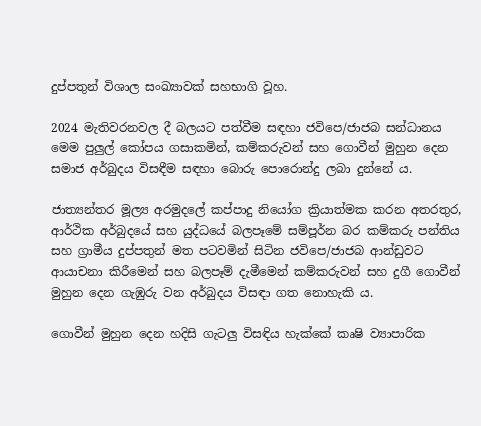දුප්පතුන් විශාල සංඛ්‍යාවක් සහභාගි වූහ.

2024 මැතිවරනවල දී බලයට පත්වීම සඳහා ජවිපෙ/ජාජබ සන්ධානය මෙම පුලුල් කෝපය ගසාකමින්, කම්කරුවන් සහ ගොවීන් මුහුන දෙන සමාජ අර්බුදය විසඳීම සඳහා බොරු පොරොන්දු ලබා දුන්නේ ය.

ජාත්‍යන්තර මූල්‍ය අරමුදලේ කප්පාදු නියෝග ක්‍රියාත්මක කරන අතරතුර, ආර්ථික අර්බුදයේ සහ යුද්ධයේ බලපෑමේ සම්පූර්න බර කම්කරු පන්තිය සහ ග්‍රාමීය දුප්පතුන් මත පටවමින් සිටින ජවිපෙ/ජාජබ ආන්ඩුවට ආයාචනා කිරීමෙන් සහ බලපෑම් දැමීමෙන් කම්කරුවන් සහ දුගී ගොවීන් මුහුන දෙන ගැඹුරු වන අර්බුදය විසඳා ගත නොහැකි ය.

ගොවීන් මුහුන දෙන හදිසි ගැටලු විසඳිය හැක්කේ කෘෂි ව්‍යාපාරික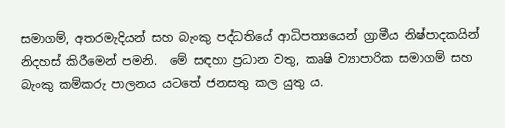සමාගම්, අතරමැදියන් සහ බැංකු පද්ධතියේ ආධිපත්‍යයෙන් ග්‍රාමීය නිෂ්පාදකයින් නිදහස් කිරීමෙන් පමනි.  මේ සඳහා ප්‍රධාන වතු, කෘෂි ව්‍යාපාරික සමාගම් සහ බැංකු කම්කරු පාලනය යටතේ ජනසතු කල යුතු ය.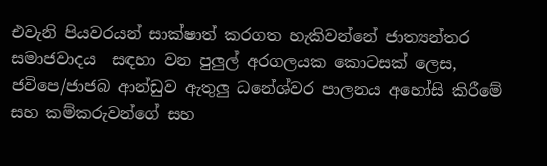එවැනි පියවරයන් සාක්ෂාත් කරගත හැකිවන්නේ ජාත්‍යන්තර සමාජවාදය  සඳහා වන පුලුල් අරගලයක කොටසක් ලෙස, ජවිපෙ/ජාජබ ආන්ඩුව ඇතුලු ධනේශ්වර පාලනය අහෝසි කිරීමේ සහ කම්කරුවන්ගේ සහ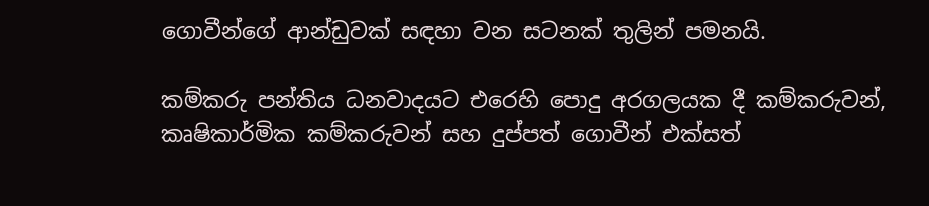ගොවීන්ගේ ආන්ඩුවක් සඳහා වන සටනක් තුලින් පමනයි.

කම්කරු පන්තිය ධනවාදයට එරෙහි පොදු අරගලයක දී කම්කරුවන්, කෘෂිකාර්මික කම්කරුවන් සහ දුප්පත් ගොවීන් එක්සත්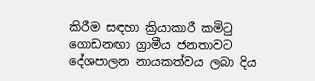කිරීම සඳහා ක්‍රියාකාරී කමිටු ගොඩනඟා ග්‍රාමීය ජනතාවට දේශපාලන නායකත්වය ලබා දිය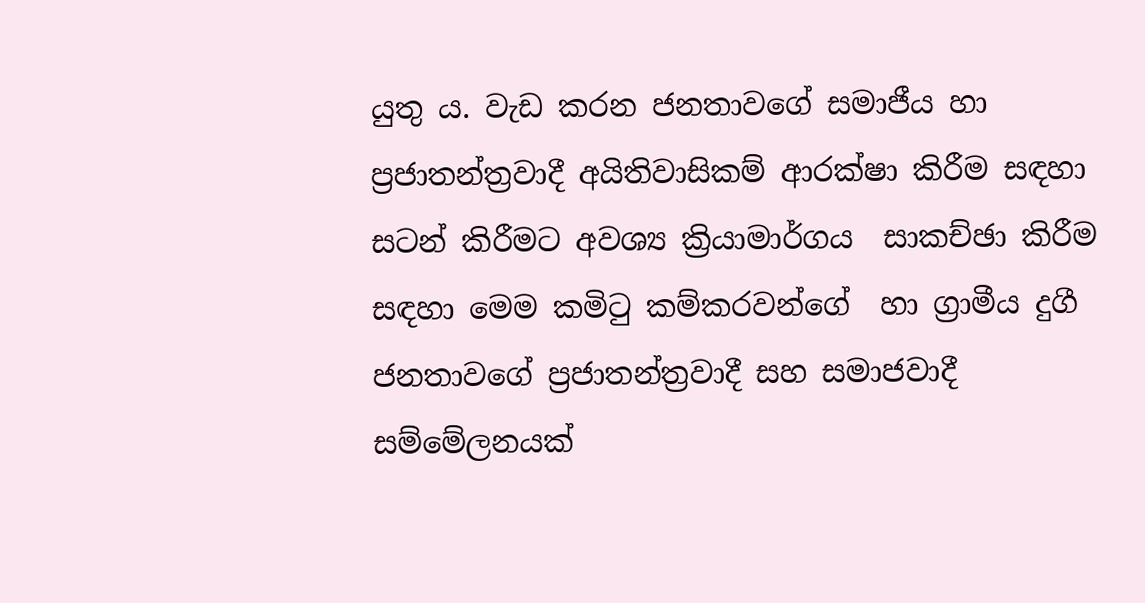යුතු ය. වැඩ කරන ජනතාවගේ සමාජීය හා ප්‍රජාතන්ත්‍රවාදී අයිතිවාසිකම් ආරක්ෂා කිරීම සඳහා සටන් කිරීමට අවශ්‍ය ක්‍රියාමාර්ගය  සාකච්ඡා කිරීම සඳහා මෙම කමිටු කම්කරවන්ගේ  හා ග්‍රාමීය දුගී ජනතාවගේ ප්‍රජාතන්ත්‍රවාදී සහ සමාජවාදී සම්මේලනයක්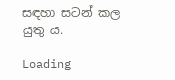සඳහා සටන් කල යුතු ය.

Loading